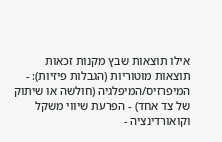אילו תוצאות שבץ מקנות זכאות
תוצאות מוטוריות (הגבלות פיזיות): - המיפרזיס/המיפלגיה (חולשה או שיתוק של צד אחד) - הפרעת שיווי משקל וקואורדינציה -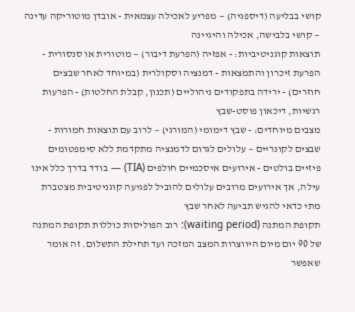קושי בבליעה (דיספגיה) — מפריע לאכילה עצמאית - אובדן מוטוריקה עדינה — קושי בלבישה, אכילה והיגיינה
תוצאות קוגניטיביות: - אפזיה (הפרעת דיבור) — מוטורית או סנסורית - הפרעת זיכרון והתמצאות - דמנציה וסקולרית (במיוחד לאחר שבצים חוזרים) - ירידה בתפקודים ניהוליים (תכנון, קבלת החלטות) - הפרעות רגשיות, דיכאון פוסט-שבץ
מצבים מיוחדים: - שבץ דימומי (המורגי) — לרוב עם תוצאות חמורות - שבצים לקונריים — עלולים לגרום לדמנציה מתקדמת ללא סימפטומים פיזיים בולטים - אירועים איסכמיים חולפים (TIA) — בודד בדרך כלל אינו עילה, אך אירועים מרובים עלולים להוביל לפגיעה קוגניטיבית מצטברת
מתי כדאי להגיש תביעה לאחר שבץ
תקופת המתנה (waiting period): רוב הפוליסות כוללות תקופת המתנה של 90 יום מיום היווצרות המצב המזכה ועד תחילת התשלום. זה אומר שאפשר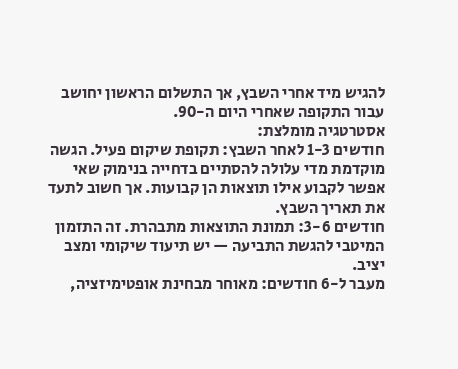להגיש מיד אחרי השבץ, אך התשלום הראשון יחושב עבור התקופה שאחרי היום ה-90.
אסטרטגיה מומלצת:
חודשים 1-3 לאחר השבץ: תקופת שיקום פעיל. הגשה מוקדמת מדי עלולה להסתיים בדחייה בנימוק שאי אפשר לקבוע אילו תוצאות הן קבועות. אך חשוב לתעד את תאריך השבץ.
חודשים 3-6: תמונת התוצאות מתבהרת. זה התזמון המיטבי להגשת התביעה — יש תיעוד שיקומי ומצב יציב.
מעבר ל-6 חודשים: מאוחר מבחינת אופטימיזציה,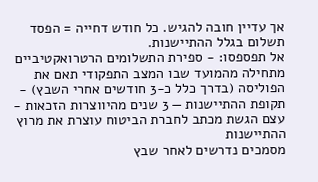אך עדיין חובה להגיש. כל חודש דחייה = הפסד תשלום בגלל ההתיישנות.
אל תפספסו: - ספירת התשלומים הרטרואקטיביים מתחילה מהמועד שבו המצב התפקודי תאם את הפוליסה (בדרך כלל כ-3 חודשים אחרי השבץ) - תקופת ההתיישנות — 3 שנים מהיווצרות הזכאות - עצם הגשת מכתב לחברת הביטוח עוצרת את מרוץ ההתיישנות
מסמכים נדרשים לאחר שבץ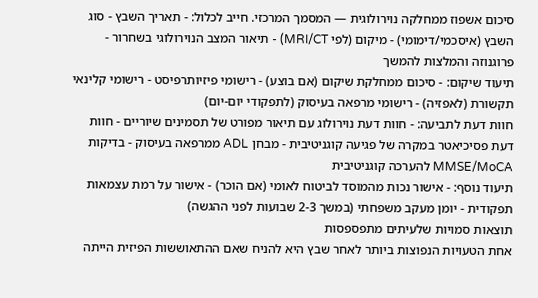סיכום אשפוז ממחלקה נוירולוגית — המסמך המרכזי. חייב לכלול: - תאריך השבץ - סוג השבץ (איסכמי/דימומי) - מיקום (לפי MRI/CT) - תיאור המצב הנוירולוגי בשחרור - פרוגנוזה והמלצות להמשך
תיעוד שיקום: - סיכום ממחלקת שיקום (אם בוצע) - רישומי פיזיותרפיסט - רישומי קלינאי תקשורת (לאפזיה) - רישומי מרפאה בעיסוק (לתפקודי יום-יום)
חוות דעת לתביעה: - חוות דעת נוירולוג עם תיאור מפורט של תסמינים שיוריים - חוות דעת פסיכיאטר במקרה של פגיעה קוגניטיבית - מבחן ADL ממרפאה בעיסוק - בדיקות MMSE/MoCA להערכה קוגניטיבית
תיעוד נוסף: - אישור נכות מהמוסד לביטוח לאומי (אם הוכר) - אישור על רמת עצמאות תפקודית - יומן מעקב משפחתי (במשך 2-3 שבועות לפני ההגשה)
תוצאות סמויות שלעיתים מתפספסות
אחת הטעויות הנפוצות ביותר לאחר שבץ היא להניח שאם ההתאוששות הפיזית הייתה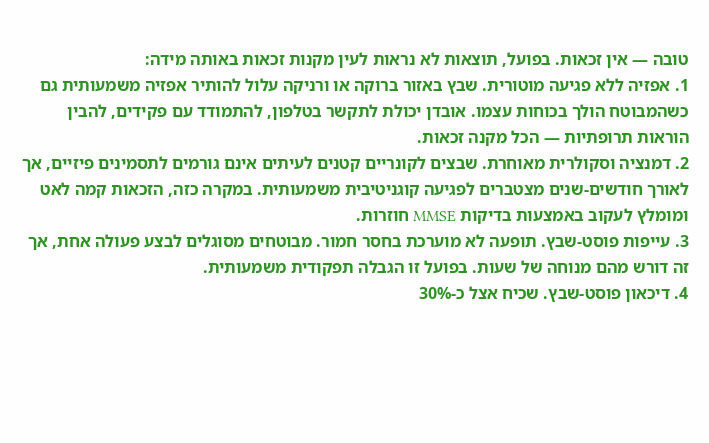טובה — אין זכאות. בפועל, תוצאות לא נראות לעין מקנות זכאות באותה מידה:
1. אפזיה ללא פגיעה מוטורית. שבץ באזור ברוקה או ורניקה עלול להותיר אפזיה משמעותית גם כשהמבוטח הולך בכוחות עצמו. אובדן יכולת לתקשר בטלפון, להתמודד עם פקידים, להבין הוראות תרופתיות — הכל מקנה זכאות.
2. דמנציה וסקולרית מאוחרת. שבצים לקונריים קטנים לעיתים אינם גורמים לתסמינים פיזיים, אך לאורך חודשים-שנים מצטברים לפגיעה קוגניטיבית משמעותית. במקרה כזה, הזכאות קמה לאט ומומלץ לעקוב באמצעות בדיקות MMSE חוזרות.
3. עייפות פוסט-שבץ. תופעה לא מוערכת בחסר חמור. מבוטחים מסוגלים לבצע פעולה אחת, אך זה דורש מהם מנוחה של שעות. בפועל זו הגבלה תפקודית משמעותית.
4. דיכאון פוסט-שבץ. שכיח אצל כ-30%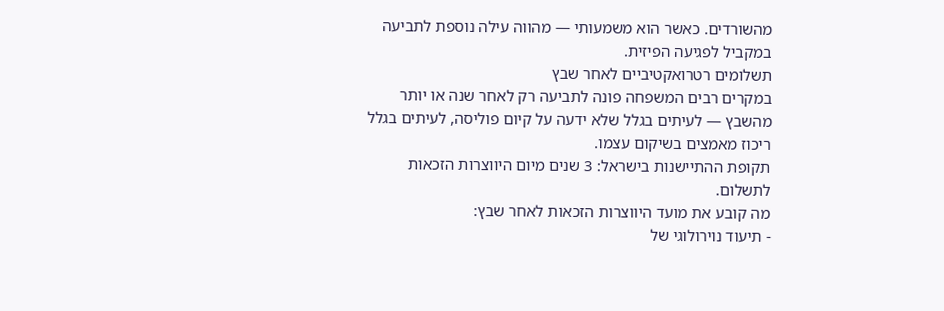מהשורדים. כאשר הוא משמעותי — מהווה עילה נוספת לתביעה במקביל לפגיעה הפיזית.
תשלומים רטרואקטיביים לאחר שבץ
במקרים רבים המשפחה פונה לתביעה רק לאחר שנה או יותר מהשבץ — לעיתים בגלל שלא ידעה על קיום פוליסה, לעיתים בגלל ריכוז מאמצים בשיקום עצמו.
תקופת ההתיישנות בישראל: 3 שנים מיום היווצרות הזכאות לתשלום.
מה קובע את מועד היווצרות הזכאות לאחר שבץ:
- תיעוד נוירולוגי של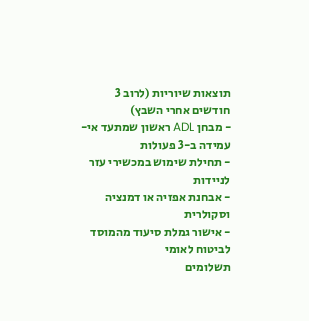תוצאות שיוריות (לרוב 3 חודשים אחרי השבץ)
- מבחן ADL ראשון שמתעד אי-עמידה ב-3 פעולות
- תחילת שימוש במכשירי עזר לניידות
- אבחנת אפזיה או דמנציה וסקולרית
- אישור גמלת סיעוד מהמוסד לביטוח לאומי
תשלומים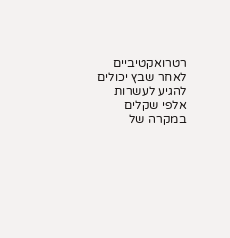רטרואקטיביים לאחר שבץ יכולים להגיע לעשרות אלפי שקלים במקרה של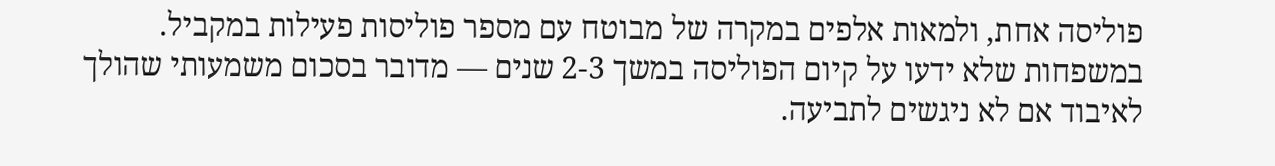פוליסה אחת, ולמאות אלפים במקרה של מבוטח עם מספר פוליסות פעילות במקביל. במשפחות שלא ידעו על קיום הפוליסה במשך 2-3 שנים — מדובר בסכום משמעותי שהולך לאיבוד אם לא ניגשים לתביעה.